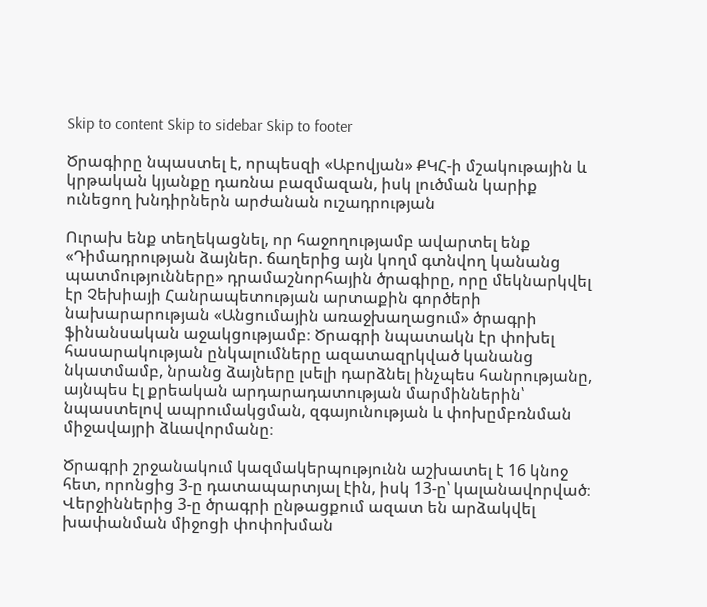Skip to content Skip to sidebar Skip to footer

Ծրագիրը նպաստել է, որպեսզի «Աբովյան» ՔԿՀ-ի մշակութային և կրթական կյանքը դառնա բազմազան, իսկ լուծման կարիք ունեցող խնդիրներն արժանան ուշադրության

Ուրախ ենք տեղեկացնել, որ հաջողությամբ ավարտել ենք «Դիմադրության ձայներ. ճաղերից այն կողմ գտնվող կանանց պատմությունները» դրամաշնորհային ծրագիրը, որը մեկնարկվել էր Չեխիայի Հանրապետության արտաքին գործերի նախարարության «Անցումային առաջխաղացում» ծրագրի ֆինանսական աջակցությամբ։ Ծրագրի նպատակն էր փոխել հասարակության ընկալումները ազատազրկված կանանց նկատմամբ, նրանց ձայները լսելի դարձնել ինչպես հանրությանը, այնպես էլ քրեական արդարադատության մարմիններին՝ նպաստելով ապրումակցման, զգայունության և փոխըմբռնման միջավայրի ձևավորմանը։

Ծրագրի շրջանակում կազմակերպությունն աշխատել է 16 կնոջ հետ, որոնցից 3-ը դատապարտյալ էին, իսկ 13-ը՝ կալանավորված։ Վերջիններից 3-ը ծրագրի ընթացքում ազատ են արձակվել խափանման միջոցի փոփոխման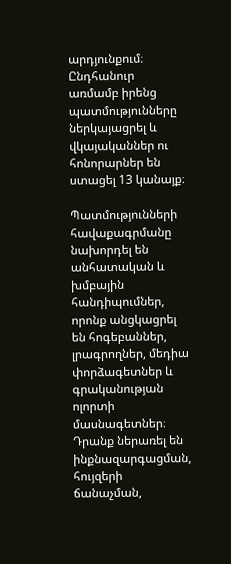արդյունքում։ Ընդհանուր առմամբ իրենց պատմությունները ներկայացրել և վկայականներ ու հոնորարներ են ստացել 13 կանայք։

Պատմությունների հավաքագրմանը նախորդել են անհատական և խմբային հանդիպումներ, որոնք անցկացրել են հոգեբաններ, լրագրողներ, մեդիա փորձագետներ և գրականության ոլորտի մասնագետներ։ Դրանք ներառել են ինքնազարգացման, հույզերի ճանաչման,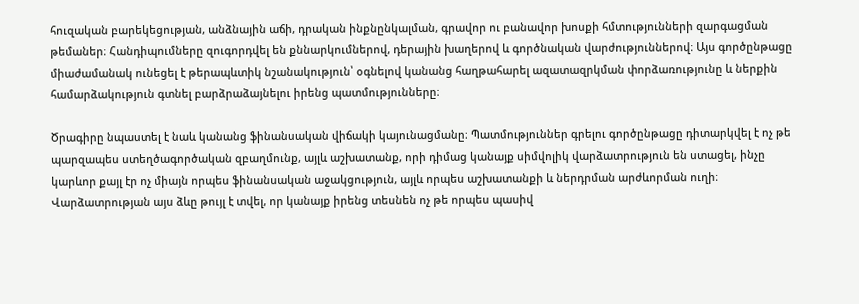հուզական բարեկեցության, անձնային աճի, դրական ինքնընկալման, գրավոր ու բանավոր խոսքի հմտությունների զարգացման թեմաներ։ Հանդիպումները զուգորդվել են քննարկումներով, դերային խաղերով և գործնական վարժություններով։ Այս գործընթացը միաժամանակ ունեցել է թերապևտիկ նշանակություն՝ օգնելով կանանց հաղթահարել ազատազրկման փորձառությունը և ներքին համարձակություն գտնել բարձրաձայնելու իրենց պատմությունները։

Ծրագիրը նպաստել է նաև կանանց ֆինանսական վիճակի կայունացմանը։ Պատմություններ գրելու գործընթացը դիտարկվել է ոչ թե պարզապես ստեղծագործական զբաղմունք, այլև աշխատանք, որի դիմաց կանայք սիմվոլիկ վարձատրություն են ստացել, ինչը կարևոր քայլ էր ոչ միայն որպես ֆինանսական աջակցություն, այլև որպես աշխատանքի և ներդրման արժևորման ուղի։ Վարձատրության այս ձևը թույլ է տվել, որ կանայք իրենց տեսնեն ոչ թե որպես պասիվ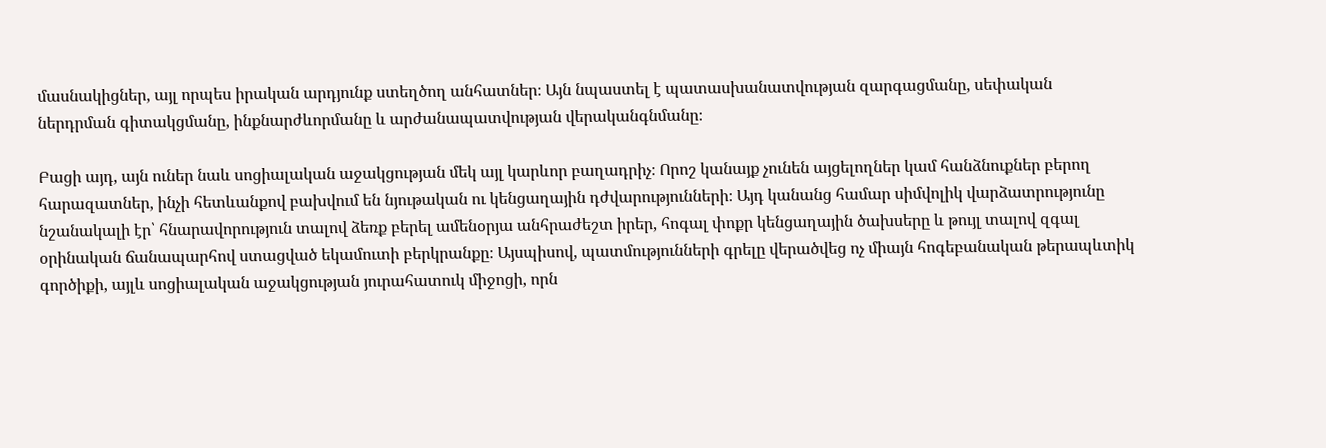մասնակիցներ, այլ որպես իրական արդյունք ստեղծող անհատներ։ Այն նպաստել է պատասխանատվության զարգացմանը, սեփական ներդրման գիտակցմանը, ինքնարժևորմանը և արժանապատվության վերականգնմանը։

Բացի այդ, այն ուներ նաև սոցիալական աջակցության մեկ այլ կարևոր բաղադրիչ։ Որոշ կանայք չունեն այցելողներ կամ հանձնուքներ բերող հարազատներ, ինչի հետևանքով բախվում են նյութական ու կենցաղային դժվարությունների։ Այդ կանանց համար սիմվոլիկ վարձատրությունը նշանակալի էր՝ հնարավորություն տալով ձեռք բերել ամենօրյա անհրաժեշտ իրեր, հոգալ փոքր կենցաղային ծախսերը և թույլ տալով զգալ օրինական ճանապարհով ստացված եկամուտի բերկրանքը։ Այսպիսով, պատմությունների գրելը վերածվեց ոչ միայն հոգեբանական թերապևտիկ գործիքի, այլև սոցիալական աջակցության յուրահատուկ միջոցի, որն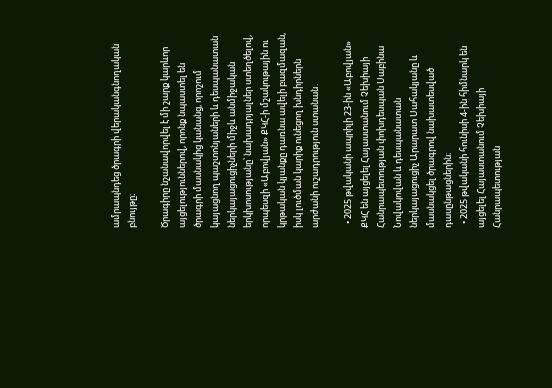ամրապնդեց ծրագրի վերականգնողական բնույթը։

Ծրագիրը նշանավորվել է մի շարք կարևոր այցելություններով, որոնք նպաստել են ծրագրի մասնակից կանանց, որոշում կայացնող պաշտոնյաների և դեսպանատան ներկայացուցիչների միջև անմիջական երկխոսությանը՝ նախադրյալներ ստեղծելով, որպեսզի «Աբովյան» ՔԿՀ-ի մշակութային ու կրթական կյանքը դառնա ավելի բազմազան, իսկ լուծման կարիք ունեցող խնդիրներն արժանի ուշադրություն ստանան․

  • 2025 թվականի ապրիլի 23-ին «Աբովյան» ՔԿՀ են այցելել Հայաստանում Չեխիայի Հանրապետության փոխդեսպան Սաբինա Նովակովան և դեսպանատան ներկայացուցիչ Արարատ Սահակյանը և մասնակցել ծրագրով նախատեսված դասընթացներին։
  • 2025 թվականի հունիսի 4-ին հիմնարկ են այցելել Հայաստանում Չեխիայի Հանրապետության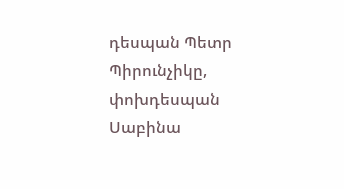դեսպան Պետր Պիրունչիկը, փոխդեսպան Սաբինա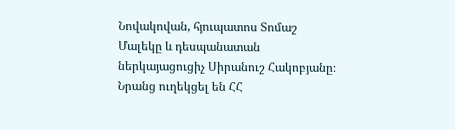Նովակովան, հյուպատոս Տոմաշ Մալեկը և դեսպանատան ներկայացուցիչ Սիրանուշ Հակոբյանը։ Նրանց ուղեկցել են ՀՀ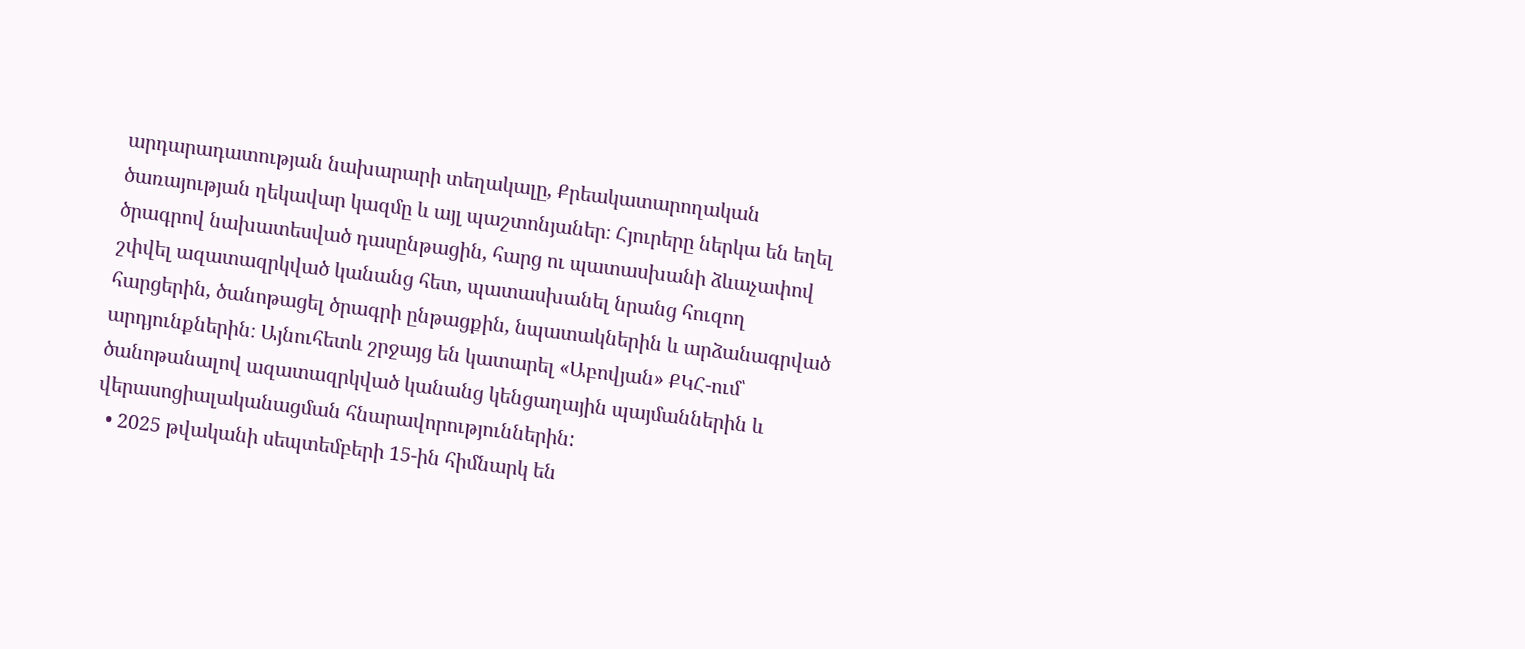արդարադատության նախարարի տեղակալը, Քրեակատարողական ծառայության ղեկավար կազմը և այլ պաշտոնյաներ։ Հյուրերը ներկա են եղել ծրագրով նախատեսված դասընթացին, հարց ու պատասխանի ձևաչափով շփվել ազատազրկված կանանց հետ, պատասխանել նրանց հուզող հարցերին, ծանոթացել ծրագրի ընթացքին, նպատակներին և արձանագրված արդյունքներին։ Այնուհետև շրջայց են կատարել «Աբովյան» ՔԿՀ-ում՝ ծանոթանալով ազատազրկված կանանց կենցաղային պայմաններին և վերասոցիալականացման հնարավորություններին:
  • 2025 թվականի սեպտեմբերի 15-ին հիմնարկ են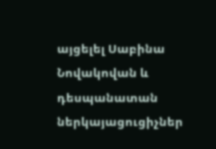այցելել Սաբինա Նովակովան և դեսպանատան ներկայացուցիչներ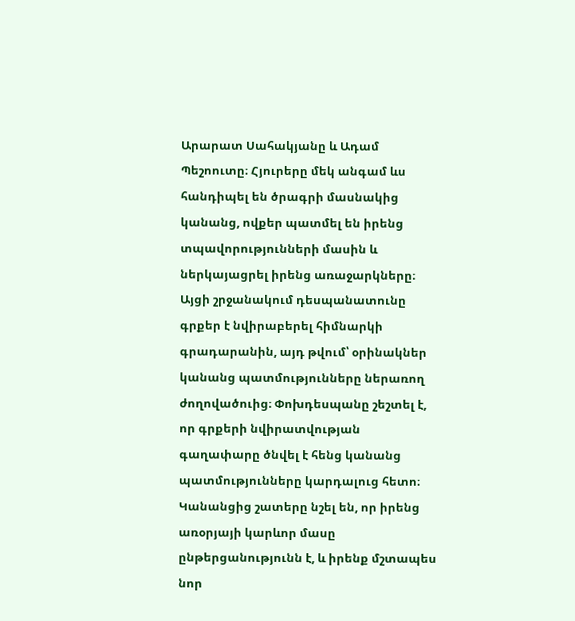Արարատ Սահակյանը և Ադամ Պեշոուտը։ Հյուրերը մեկ անգամ ևս հանդիպել են ծրագրի մասնակից կանանց, ովքեր պատմել են իրենց տպավորությունների մասին և ներկայացրել իրենց առաջարկները։ Այցի շրջանակում դեսպանատունը գրքեր է նվիրաբերել հիմնարկի գրադարանին, այդ թվում՝ օրինակներ կանանց պատմությունները ներառող ժողովածուից։ Փոխդեսպանը շեշտել է, որ գրքերի նվիրատվության գաղափարը ծնվել է հենց կանանց պատմությունները կարդալուց հետո։ Կանանցից շատերը նշել են, որ իրենց առօրյայի կարևոր մասը ընթերցանությունն է, և իրենք մշտապես նոր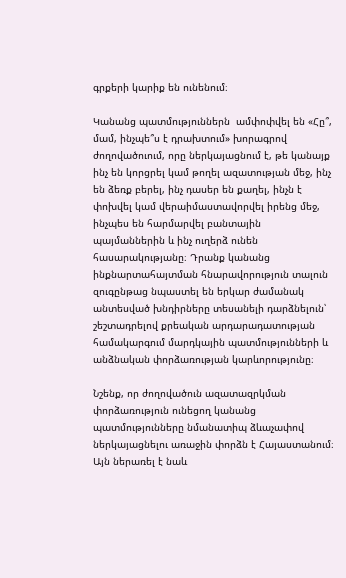գրքերի կարիք են ունենում։

Կանանց պատմություններն  ամփոփվել են «Հը՞, մամ, ինչպե՞ս է դրախտում» խորագրով ժողովածուում, որը ներկայացնում է, թե կանայք ինչ են կորցրել կամ թողել ազատության մեջ, ինչ են ձեռք բերել, ինչ դասեր են քաղել, ինչն է փոխվել կամ վերաիմաստավորվել իրենց մեջ, ինչպես են հարմարվել բանտային պայմաններին և ինչ ուղերձ ունեն հասարակությանը։ Դրանք կանանց ինքնարտահայտման հնարավորություն տալուն զուգընթաց նպաստել են երկար ժամանակ անտեսված խնդիրները տեսանելի դարձնելուն՝ շեշտադրելով քրեական արդարադատության համակարգում մարդկային պատմությունների և անձնական փորձառության կարևորությունը։

Նշենք, որ ժողովածուն ազատազրկման փորձառություն ունեցող կանանց պատմությունները նմանատիպ ձևաչափով ներկայացնելու առաջին փորձն է Հայաստանում։ Այն ներառել է նաև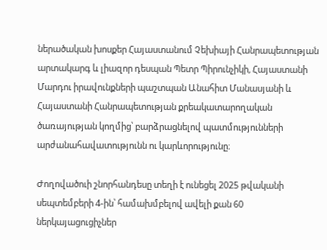ներածական խոսքեր Հայաստանում Չեխիայի Հանրապետության արտակարգ և լիազոր դեսպան Պետր Պիրունչիկի, Հայաստանի Մարդու իրավունքների պաշտպան Անահիտ Մանասյանի և Հայաստանի Հանրապետության քրեակատարողական ծառայության կողմից՝ բարձրացնելով պատմությունների արժանահավատությունն ու կարևորությունը։

Ժողովածուի շնորհանդեսը տեղի է ունեցել 2025 թվականի սեպտեմբերի 4-ին՝ համախմբելով ավելի քան 60 ներկայացուցիչներ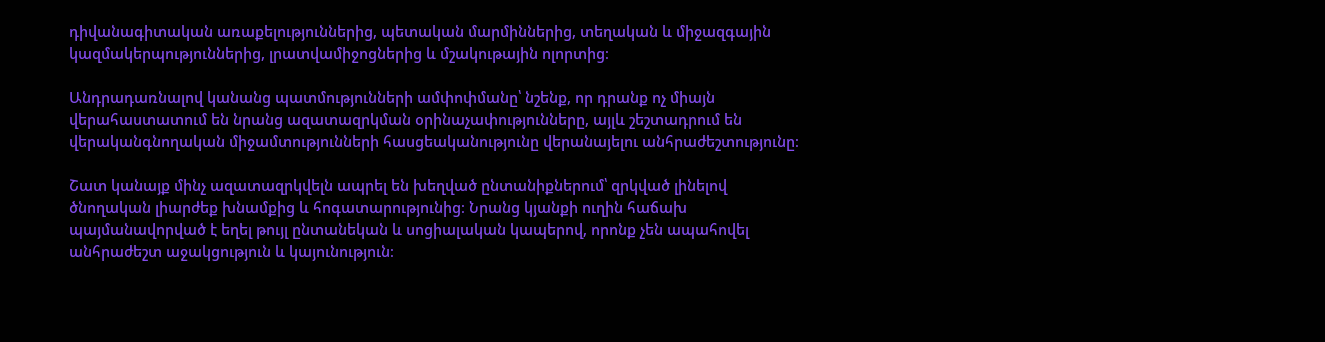դիվանագիտական առաքելություններից, պետական մարմիններից, տեղական և միջազգային կազմակերպություններից, լրատվամիջոցներից և մշակութային ոլորտից։

Անդրադառնալով կանանց պատմությունների ամփոփմանը՝ նշենք, որ դրանք ոչ միայն վերահաստատում են նրանց ազատազրկման օրինաչափությունները, այլև շեշտադրում են վերականգնողական միջամտությունների հասցեականությունը վերանայելու անհրաժեշտությունը։

Շատ կանայք մինչ ազատազրկվելն ապրել են խեղված ընտանիքներում՝ զրկված լինելով ծնողական լիարժեք խնամքից և հոգատարությունից։ Նրանց կյանքի ուղին հաճախ պայմանավորված է եղել թույլ ընտանեկան և սոցիալական կապերով, որոնք չեն ապահովել անհրաժեշտ աջակցություն և կայունություն։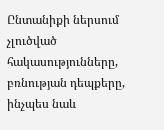Ընտանիքի ներսում չլուծված հակասությունները, բռնության դեպքերը, ինչպես նաև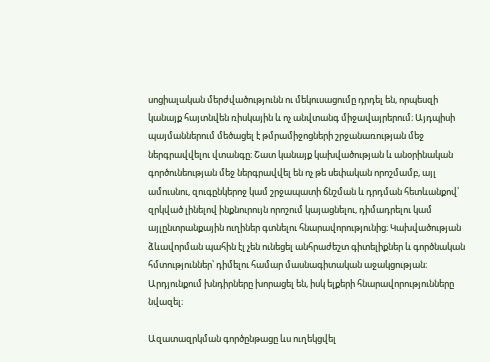սոցիալական մերժվածությունն ու մեկուսացումը դրդել են, որպեսզի կանայք հայտնվեն ռիսկային և ոչ անվտանգ միջավայրերում։ Այդպիսի պայմաններում մեծացել է թմրամիջոցների շրջանառության մեջ ներգրավվելու վտանգը։ Շատ կանայք կախվածության և անօրինական գործունեության մեջ ներգրավվել են ոչ թե սեփական որոշմամբ, այլ ամուսնու, զուգընկերոջ կամ շրջապատի ճնշման և դրդման հետևանքով՝ զրկված լինելով ինքնուրույն որոշում կայացնելու, դիմադրելու կամ այլընտրանքային ուղիներ գտնելու հնարավորությունից։ Կախվածության ձևավորման պահին էլ չեն ունեցել անհրաժեշտ գիտելիքներ և գործնական հմտություններ՝ դիմելու համար մասնագիտական աջակցության։ Արդյունքում խնդիրները խորացել են, իսկ ելքերի հնարավորությունները նվազել։

Ազատազրկման գործընթացը ևս ուղեկցվել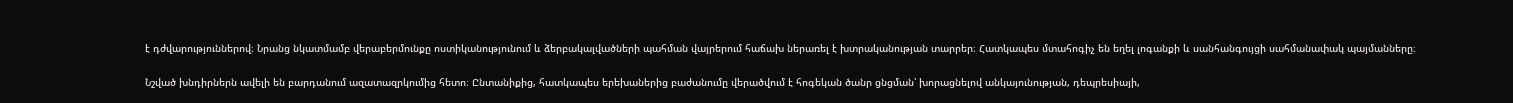է դժվարություններով։ Նրանց նկատմամբ վերաբերմունքը ոստիկանությունում և ձերբակալվածների պահման վայրերում հաճախ ներառել է խտրականության տարրեր։ Հատկապես մտահոգիչ են եղել լոգանքի և սանհանգույցի սահմանափակ պայմանները։

Նշված խնդիրներն ավելի են բարդանում ազատազրկումից հետո։ Ընտանիքից, հատկապես երեխաներից բաժանումը վերածվում է հոգեկան ծանր ցնցման՝ խորացնելով անկայունության, դեպրեսիայի,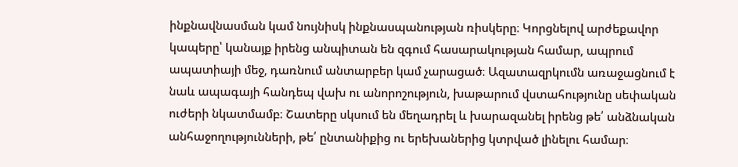ինքնավնասման կամ նույնիսկ ինքնասպանության ռիսկերը։ Կորցնելով արժեքավոր կապերը՝ կանայք իրենց անպիտան են զգում հասարակության համար, ապրում ապատիայի մեջ, դառնում անտարբեր կամ չարացած։ Ազատազրկումն առաջացնում է նաև ապագայի հանդեպ վախ ու անորոշություն, խաթարում վստահությունը սեփական ուժերի նկատմամբ։ Շատերը սկսում են մեղադրել և խարազանել իրենց թե՛ անձնական անհաջողությունների, թե՛ ընտանիքից ու երեխաներից կտրված լինելու համար։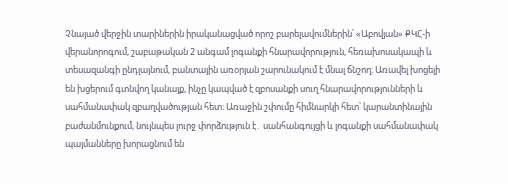Չնայած վերջին տարիներին իրականացված որոշ բարելավումներին՝ «Աբովյան» ՔԿՀ-ի վերանորոգում, շաբաթական 2 անգամ լոգանքի հնարավորություն, հեռախոսակապի և տեսազանգի ընդլայնում, բանտային առօրյան շարունակում է մնալ ճնշող։ Առավել խոցելի են խցերում գտնվող կանայք, ինչը կապված է զբոսանքի սուղ հնարավորությունների և սահմանափակ զբաղվածության հետ։ Առաջին շփումը հիմնարկի հետ՝ կարանտինային բաժանմունքում, նույնպես լուրջ փորձություն է․ սանհանգույցի և լոգանքի սահմանափակ պայմանները խորացնում են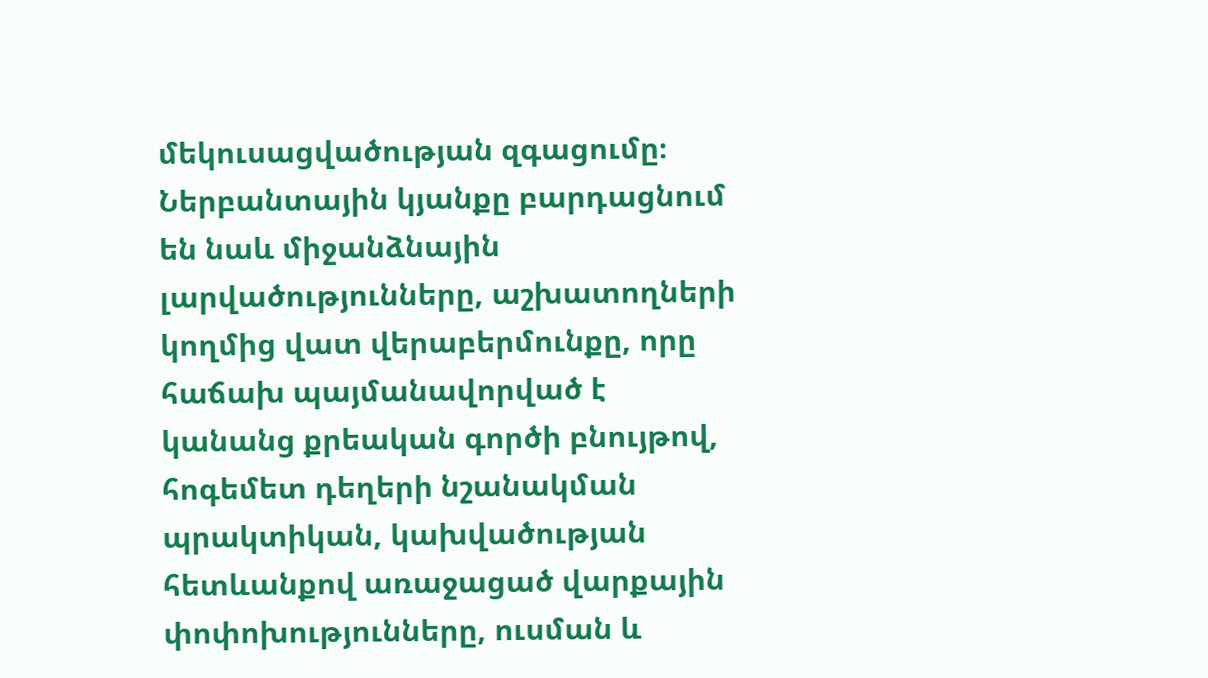մեկուսացվածության զգացումը։ Ներբանտային կյանքը բարդացնում են նաև միջանձնային լարվածությունները, աշխատողների կողմից վատ վերաբերմունքը, որը հաճախ պայմանավորված է կանանց քրեական գործի բնույթով, հոգեմետ դեղերի նշանակման պրակտիկան, կախվածության հետևանքով առաջացած վարքային փոփոխությունները, ուսման և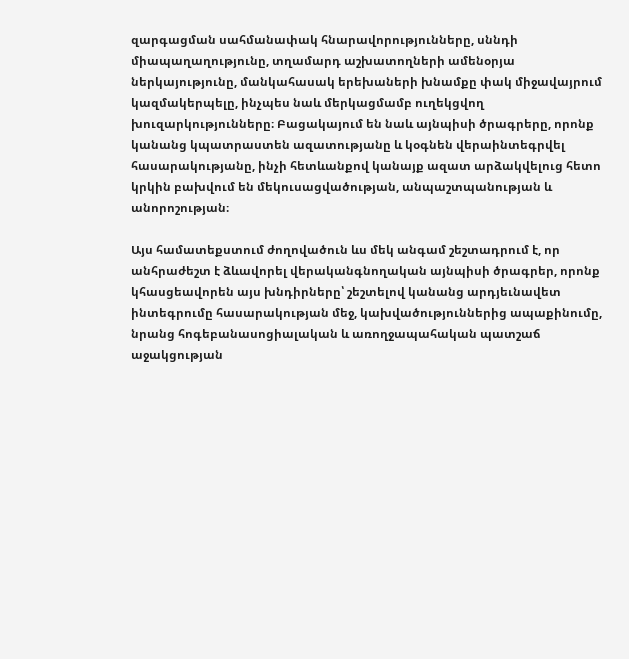զարգացման սահմանափակ հնարավորությունները, սննդի միապաղաղությունը, տղամարդ աշխատողների ամենօրյա ներկայությունը, մանկահասակ երեխաների խնամքը փակ միջավայրում կազմակերպելը, ինչպես նաև մերկացմամբ ուղեկցվող խուզարկությունները։ Բացակայում են նաև այնպիսի ծրագրերը, որոնք կանանց կպատրաստեն ազատությանը և կօգնեն վերաինտեգրվել հասարակությանը, ինչի հետևանքով կանայք ազատ արձակվելուց հետո կրկին բախվում են մեկուսացվածության, անպաշտպանության և անորոշության։

Այս համատեքստում ժողովածուն ևս մեկ անգամ շեշտադրում է, որ անհրաժեշտ է ձևավորել վերականգնողական այնպիսի ծրագրեր, որոնք կհասցեավորեն այս խնդիրները՝ շեշտելով կանանց արդյեւնավետ ինտեգրումը հասարակության մեջ, կախվածություններից ապաքինումը, նրանց հոգեբանասոցիալական և առողջապահական պատշաճ աջակցության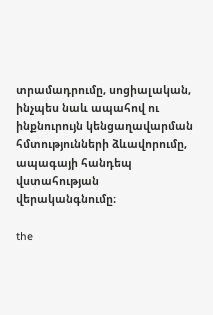տրամադրումը, սոցիալական, ինչպես նաև ապահով ու ինքնուրույն կենցաղավարման հմտությունների ձևավորումը, ապագայի հանդեպ վստահության վերականգնումը։

the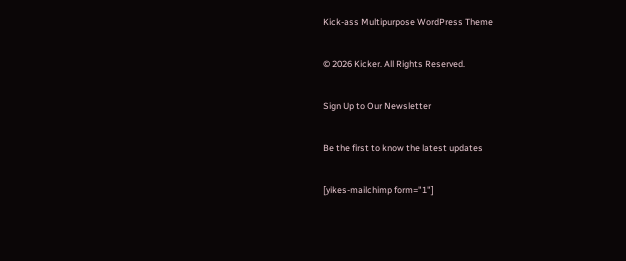Kick-ass Multipurpose WordPress Theme

© 2026 Kicker. All Rights Reserved.

Sign Up to Our Newsletter

Be the first to know the latest updates

[yikes-mailchimp form="1"]